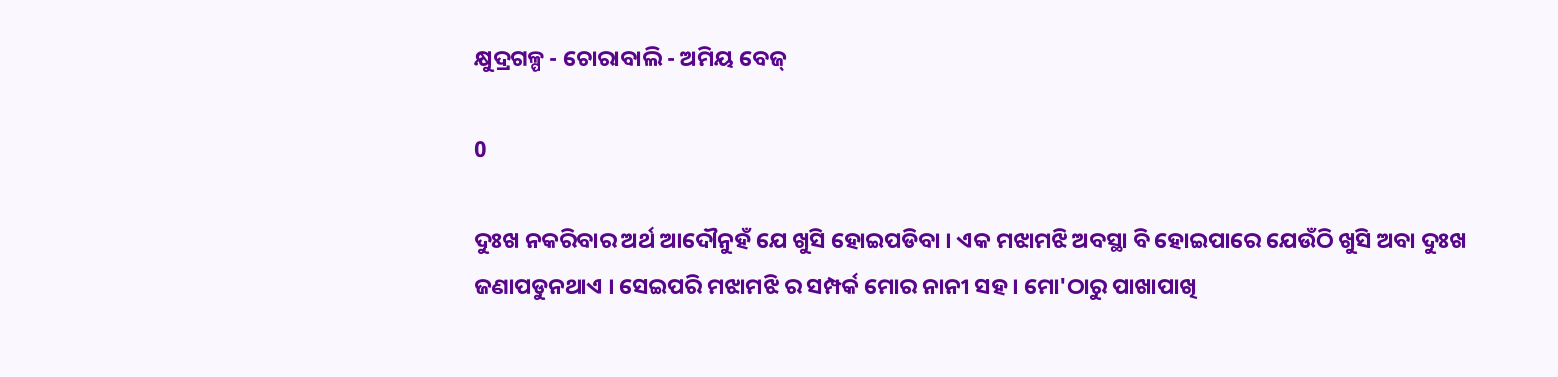କ୍ଷୁଦ୍ରଗଳ୍ପ - ଚୋରାବାଲି - ଅମିୟ ବେଜ୍

0

ଦୁଃଖ ନକରିବାର ଅର୍ଥ ଆଦୌନୁହଁ ଯେ ଖୁସି ହୋଇପଡିବା । ଏକ ମଝାମଝି ଅବସ୍ଥା ବି ହୋଇପାରେ ଯେଉଁଠି ଖୁସି ଅବା ଦୁଃଖ ଜଣାପଡୁନଥାଏ । ସେଇପରି ମଝାମଝି ର ସମ୍ପର୍କ ମୋର ନାନୀ ସହ । ମୋ'ଠାରୁ ପାଖାପାଖି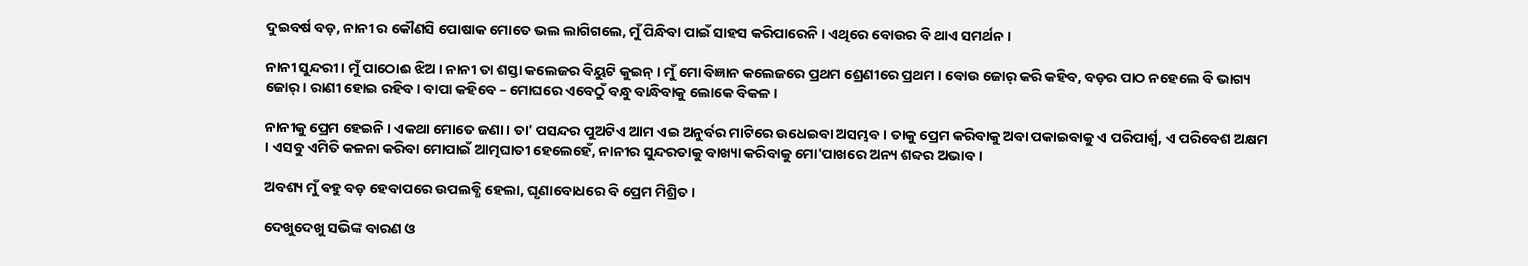ଦୁଇବର୍ଷ ବଡ଼, ନାନୀ ର କୌଣସି ପୋଷାକ ମୋତେ ଭଲ ଲାଗିଗଲେ, ମୁଁ ପିନ୍ଧିବା ପାଇଁ ସାହସ କରିପାରେନି । ଏଥିରେ ବୋଉର ବି ଥାଏ ସମର୍ଥନ ।

ନାନୀ ସୁନ୍ଦରୀ । ମୁଁ ପାଠୋଈ ଝିଅ । ନାନୀ ତା ଶସ୍ତା କଲେଜର ବିୟୁଟି କୁଇନ୍ । ମୁଁ ମୋ ବିଜ୍ଞାନ କଲେଜରେ ପ୍ରଥମ ଶ୍ରେଣୀରେ ପ୍ରଥମ । ବୋଉ ଜୋର୍ କରି କହିବ, ବଡ଼ର ପାଠ ନହେଲେ ବି ଭାଗ୍ୟ ଜୋର୍ । ରାଣୀ ହୋଇ ରହିବ । ବାପା କହିବେ – ମୋଘରେ ଏବେଠୁଁ ବନ୍ଧୁ ବାନ୍ଧିବାକୁ ଲୋକେ ବିକଳ ।

ନାନୀକୁ ପ୍ରେମ ହେଇନି । ଏକଥା ମୋତେ ଜଣା । ତା' ପସନ୍ଦର ପୁଅଟିଏ ଆମ ଏଇ ଅନୁର୍ବର ମାଟିରେ ଉଧେଇବା ଅସମ୍ଭବ । ତାକୁ ପ୍ରେମ କରିବାକୁ ଅବା ପକାଇବାକୁ ଏ ପରିପାର୍ଶ୍ଵ, ଏ ପରିବେଶ ଅକ୍ଷମ । ଏସବୁ ଏମିତି କଳନା କରିବା ମୋପାଇଁ ଆତ୍ମଘାତୀ ହେଲେହେଁ, ନାନୀର ସୁନ୍ଦରତାକୁ ବାଖ୍ୟା କରିବାକୁ ମୋ'ପାଖରେ ଅନ୍ୟ ଶବ୍ଦର ଅଭାବ ।

ଅବଶ୍ୟ ମୁଁ ଵହୁ ବଡ଼ ହେବାପରେ ଉପଲବ୍ଧି ହେଲା, ଘୃଣାବୋଧରେ ବି ପ୍ରେମ ମିଶ୍ରିତ ।

ଦେଖୁଦେଖୁ ସଭିଙ୍କ ବାରଣ ଓ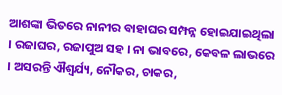ଆଶଙ୍କା ଭିତରେ ନାନୀର ବାହାଘର ସମ୍ପନ୍ନ ହୋଇଯାଇଥିଲା । ରଜାଘର, ରଜାପୁଅ ସହ । ନା ଭାବରେ, କେବଳ ଲାଭରେ । ଅସରନ୍ତି ଐଶ୍ୱର୍ଯ୍ୟ, ନୌକର, ଚାକର,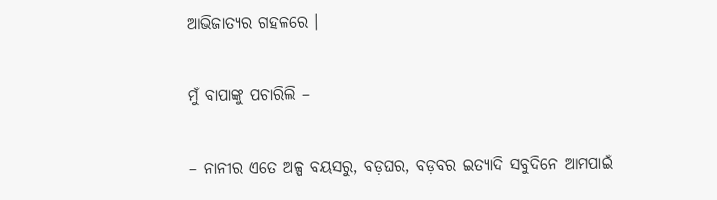ଆଭିଜାତ୍ୟର ଗହଳରେ ।

ମୁଁ ବାପାଙ୍କୁ ପଚାରିଲି –

– ନାନୀର ଏତେ ଅଳ୍ପ ବୟସରୁ, ବଡ଼ଘର, ବଡ଼ବର ଇତ୍ୟାଦି ସବୁଦିନେ ଆମପାଇଁ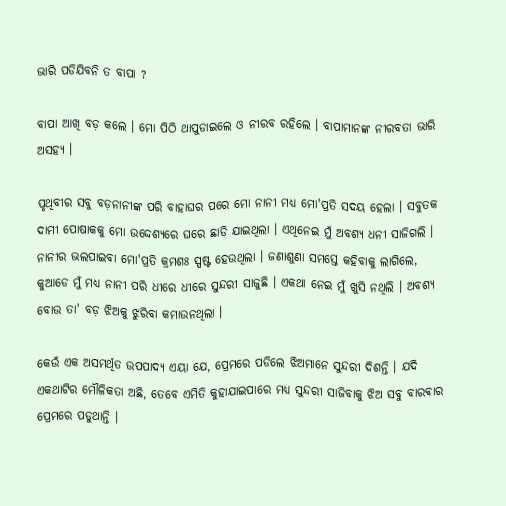ଭାରି ପଡିଯିବନି ତ ବାପା ?

ବାପା ଆଖି ବଡ଼ କଲେ । ମୋ ପିଠି ଥାପୁଡାଇଲେ ଓ ନୀରବ ରହିଲେ । ବାପାମାନଙ୍କ ନୀରବତା ଭାରି ଅସହ୍ୟ ।

ପୃଥିବୀର ସବୁ ବଡ଼ନାନୀଙ୍କ ପରି ବାହାଘର ପରେ ମୋ ନାନୀ ମଧ୍ୟ ମୋ'ପ୍ରତି ସଦୟ ହେଲା । ସବୁତକ ଦାମୀ ପୋଷାକକୁ ମୋ ଉଦ୍ଦେଶ୍ୟରେ ଘରେ ଛାଡି ଯାଇଥିଲା । ଏଥିନେଇ ମୁଁ ଅବଶ୍ୟ ଧନୀ ସାଜିଗଲି । ନାନୀର ଭଲପାଇବା ମୋ'ପ୍ରତି କ୍ରମଶଃ ସ୍ପଷ୍ଟ ହେଉଥିଲା । ଜଣାଶୁଣା ସମସ୍ତେ କହିବାକୁ ଲାଗିଲେ, କୁଆଡେ ମୁଁ ମଧ୍ୟ ନାନୀ ପରି ଧୀରେ ଧୀରେ ସୁନ୍ଦରୀ ସାଜୁଛି । ଏକଥା ନେଇ ମୁଁ ଖୁସି ନଥିଲି । ଅବଶ୍ୟ ବୋଉ ତା' ବଡ଼ ଝିଅକୁ ଝୁରିବା କମାଉନଥିଲା ।

କେଉଁ ଏକ ଅସମର୍ଥିତ ଉପପାଦ୍ୟ ଏୟା ଯେ, ପ୍ରେମରେ ପଡିଲେ ଝିଅମାନେ ସୁନ୍ଦରୀ ଦିଶନ୍ତି । ଯଦି ଏକଥାଟିର ମୌଳିକତା ଅଛି, ତେବେ ଏମିତି କୁହାଯାଇପାରେ ମଧ୍ୟ ସୁନ୍ଦରୀ ସାଜିବାକୁ ଝିଅ ସବୁ ବାରଵାର ପ୍ରେମରେ ପଡୁଥାନ୍ତି ।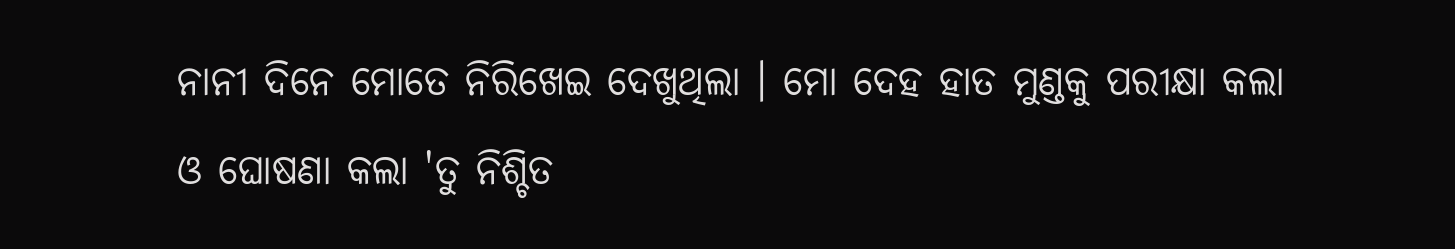ନାନୀ ଦିନେ ମୋତେ ନିରିଖେଇ ଦେଖୁଥିଲା । ମୋ ଦେହ ହାତ ମୁଣ୍ଡକୁ ପରୀକ୍ଷା କଲା ଓ ଘୋଷଣା କଲା 'ତୁ ନିଶ୍ଚିତ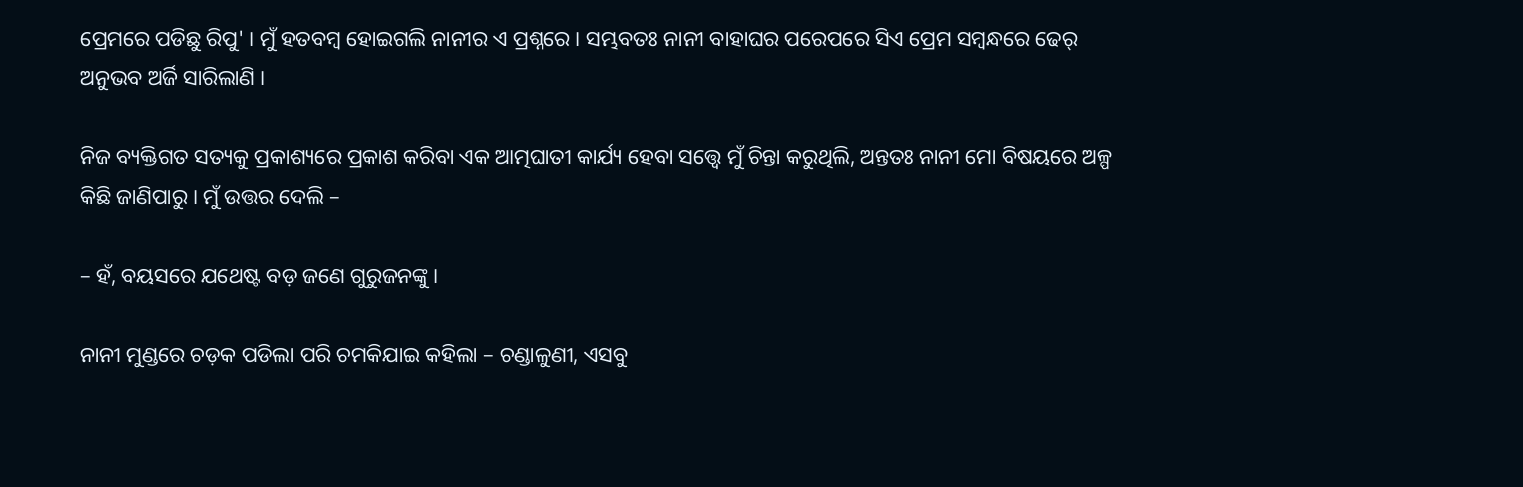ପ୍ରେମରେ ପଡିଛୁ ରିପୁ' । ମୁଁ ହତବମ୍ବ ହୋଇଗଲି ନାନୀର ଏ ପ୍ରଶ୍ନରେ । ସମ୍ଭବତଃ ନାନୀ ବାହାଘର ପରେପରେ ସିଏ ପ୍ରେମ ସମ୍ବନ୍ଧରେ ଢେର୍ ଅନୁଭବ ଅର୍ଜି ସାରିଲାଣି ।

ନିଜ ବ୍ୟକ୍ତିଗତ ସତ୍ୟକୁ ପ୍ରକାଶ୍ୟରେ ପ୍ରକାଶ କରିବା ଏକ ଆତ୍ମଘାତୀ କାର୍ଯ୍ୟ ହେବା ସତ୍ତ୍ୱେ ମୁଁ ଚିନ୍ତା କରୁଥିଲି, ଅନ୍ତତଃ ନାନୀ ମୋ ବିଷୟରେ ଅଳ୍ପ କିଛି ଜାଣିପାରୁ । ମୁଁ ଉତ୍ତର ଦେଲି –

– ହଁ, ବୟସରେ ଯଥେଷ୍ଟ ବଡ଼ ଜଣେ ଗୁରୁଜନଙ୍କୁ ।

ନାନୀ ମୁଣ୍ଡରେ ଚଡ଼କ ପଡିଲା ପରି ଚମକିଯାଇ କହିଲା – ଚଣ୍ଡାଳୁଣୀ, ଏସବୁ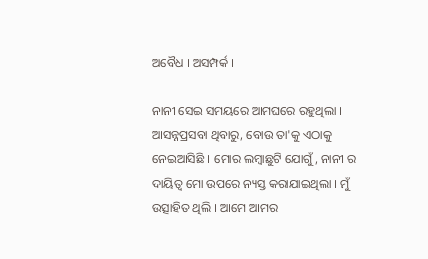ଅବୈଧ । ଅସମ୍ପର୍କ ।

ନାନୀ ସେଇ ସମୟରେ ଆମଘରେ ରହୁଥିଲା । ଆସନ୍ନପ୍ରସବା ଥିବାରୁ, ବୋଉ ତା'କୁ ଏଠାକୁ ନେଇଆସିଛି । ମୋର ଲମ୍ଵାଛୁଟି ଯୋଗୁଁ, ନାନୀ ର ଦାୟିତ୍ୱ ମୋ ଉପରେ ନ୍ୟସ୍ତ କରାଯାଇଥିଲା । ମୁଁ ଉତ୍ସାହିତ ଥିଲି । ଆମେ ଆମର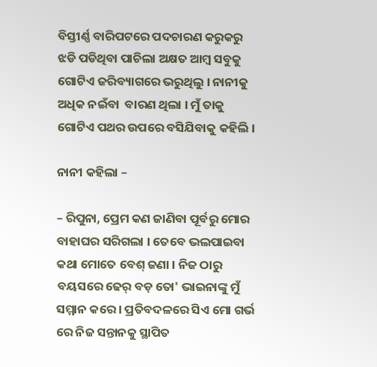ବିସ୍ତୀର୍ଣ୍ଣ ବାରିପଟରେ ପଦଚାରଣ କରୁକରୁ ଝଡି ପଡିଥିବା ପାଚିଲା ଅକ୍ଷତ ଆମ୍ବ ସବୁକୁ ଗୋଟିଏ ଜରିବ୍ୟାଗରେ ଭରୁଥିଲୁ । ନାନୀକୁ ଅଧିକ ନଇଁବା  ବାରଣ ଥିଲା । ମୁଁ ତାକୁ ଗୋଟିଏ ପଥର ଉପରେ ବସିଯିବାକୁ କହିଲି ।

ନାନୀ କହିଲା –

– ରିପୁନା, ପ୍ରେମ କଣ ଜାଣିବା ପୂର୍ବରୁ ମୋର ବାହାଘର ସରିଗଲା । ତେବେ ଭଲପାଇବା କଥା ମୋତେ ବେଶ୍ ଜଣା । ନିଜ ଠାରୁ ବୟସରେ ଢେର୍ ବଡ଼ ତୋ' ଭାଇନାଙ୍କୁ ମୁଁ ସମ୍ମାନ କରେ । ପ୍ରତିବଦଳରେ ସିଏ ମୋ ଗର୍ଭ ରେ ନିଜ ସନ୍ତାନକୁ ସ୍ଥାପିତ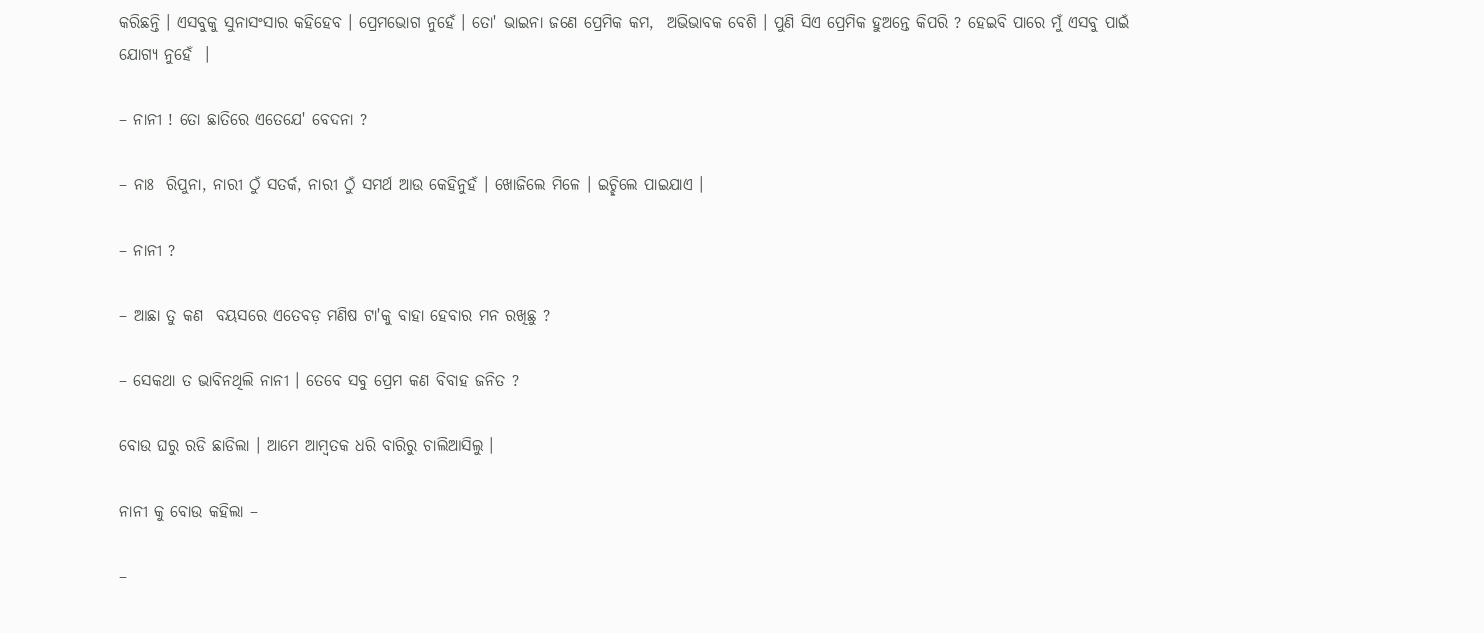କରିଛନ୍ତି । ଏସବୁକୁ ସୁନାସଂସାର କହିହେବ । ପ୍ରେମଭୋଗ ନୁହେଁ । ତୋ' ଭାଇନା ଜଣେ ପ୍ରେମିକ କମ,  ଅଭିଭାବକ ବେଶି । ପୁଣି ସିଏ ପ୍ରେମିକ ହୁଅନ୍ତେ କିପରି ? ହେଇବି ପାରେ ମୁଁ ଏସବୁ ପାଇଁ ଯୋଗ୍ୟ ନୁହେଁ  ।

– ନାନୀ ! ତୋ ଛାତିରେ ଏତେଯେ' ବେଦନା ?

– ନାଃ  ରିପୁନା, ନାରୀ ଠୁଁ ସତର୍କ, ନାରୀ ଠୁଁ ସମର୍ଥ ଆଉ କେହିନୁହଁ । ଖୋଜିଲେ ମିଳେ । ଇଚ୍ଛିଲେ ପାଇଯାଏ ।

– ନାନୀ ?

– ଆଛା ତୁ କଣ  ବୟସରେ ଏତେବଡ଼ ମଣିଷ ଟା'କୁ ବାହା ହେବାର ମନ ରଖିଛୁ ?

– ସେକଥା ତ ଭାବିନଥିଲି ନାନୀ । ତେବେ ସବୁ ପ୍ରେମ କଣ ବିବାହ ଜନିତ ?

ବୋଉ ଘରୁ ରଡି ଛାଡିଲା । ଆମେ ଆମ୍ବତକ ଧରି ବାରିରୁ ଚାଲିଆସିଲୁ ।

ନାନୀ କୁ ବୋଉ କହିଲା –

–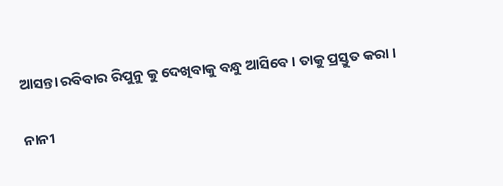ଆସନ୍ତା ରବିବାର ରିପୁନୁ କୁ ଦେଖିବାକୁ ବନ୍ଧୁ ଆସିବେ । ତାକୁ ପ୍ରସ୍ତୁତ କରା ।

ନାନୀ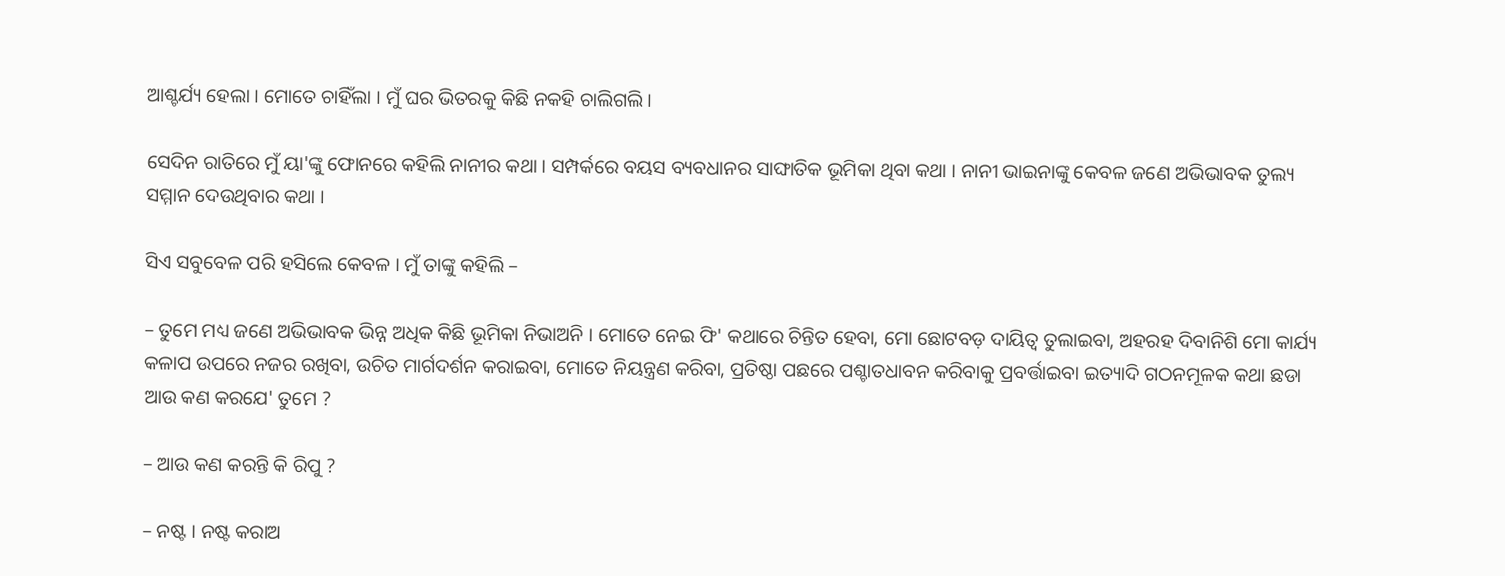ଆଶ୍ଚର୍ଯ୍ୟ ହେଲା । ମୋତେ ଚାହିଁଲା । ମୁଁ ଘର ଭିତରକୁ କିଛି ନକହି ଚାଲିଗଲି ।

ସେଦିନ ରାତିରେ ମୁଁ ୟା'ଙ୍କୁ ଫୋନରେ କହିଲି ନାନୀର କଥା । ସମ୍ପର୍କରେ ବୟସ ବ୍ୟବଧାନର ସାଙ୍ଘାତିକ ଭୂମିକା ଥିବା କଥା । ନାନୀ ଭାଇନାଙ୍କୁ କେବଳ ଜଣେ ଅଭିଭାବକ ତୁଲ୍ୟ ସମ୍ମାନ ଦେଉଥିବାର କଥା ।

ସିଏ ସବୁବେଳ ପରି ହସିଲେ କେବଳ । ମୁଁ ତାଙ୍କୁ କହିଲି –

– ତୁମେ ମଧ୍ୟ ଜଣେ ଅଭିଭାବକ ଭିନ୍ନ ଅଧିକ କିଛି ଭୂମିକା ନିଭାଅନି । ମୋତେ ନେଇ ଫି' କଥାରେ ଚିନ୍ତିତ ହେବା, ମୋ ଛୋଟବଡ଼ ଦାୟିତ୍ୱ ତୁଲାଇବା, ଅହରହ ଦିବାନିଶି ମୋ କାର୍ଯ୍ୟ କଳାପ ଉପରେ ନଜର ରଖିବା, ଉଚିତ ମାର୍ଗଦର୍ଶନ କରାଇବା, ମୋତେ ନିୟନ୍ତ୍ରଣ କରିବା, ପ୍ରତିଷ୍ଠା ପଛରେ ପଶ୍ଚାତଧାବନ କରିବାକୁ ପ୍ରବର୍ତ୍ତାଇବା ଇତ୍ୟାଦି ଗଠନମୂଳକ କଥା ଛଡା ଆଉ କଣ କରଯେ' ତୁମେ ?

– ଆଉ କଣ କରନ୍ତି କି ରିପୁ ?

– ନଷ୍ଟ । ନଷ୍ଟ କରାଅ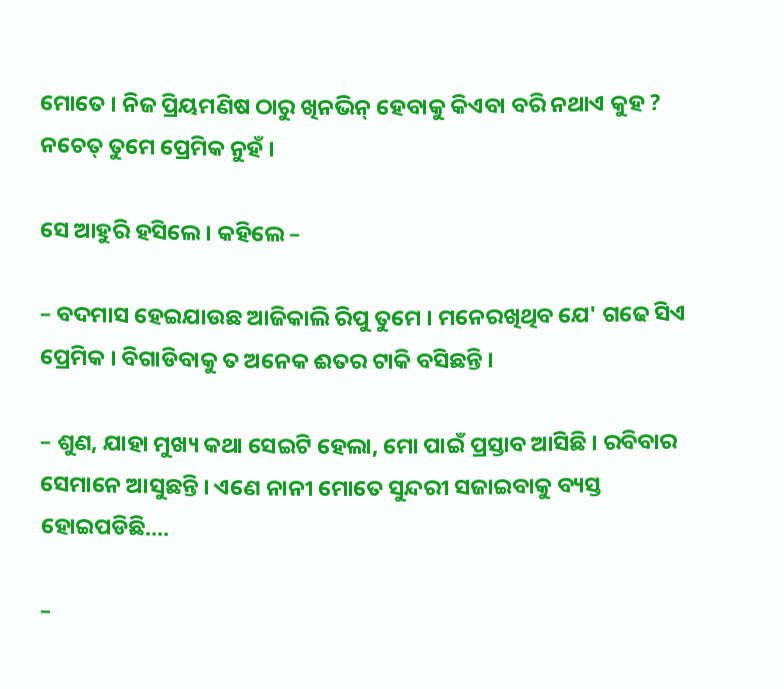ମୋତେ । ନିଜ ପ୍ରିୟମଣିଷ ଠାରୁ ଖିନଭିନ୍ ହେବାକୁ କିଏବା ବରି ନଥାଏ କୁହ ? ନଚେତ୍ ତୁମେ ପ୍ରେମିକ ନୁହଁ ।

ସେ ଆହୁରି ହସିଲେ । କହିଲେ –

– ବଦମାସ ହେଇଯାଉଛ ଆଜିକାଲି ରିପୁ ତୁମେ । ମନେରଖିଥିବ ଯେ' ଗଢେ ସିଏ ପ୍ରେମିକ । ବିଗାଡିବାକୁ ତ ଅନେକ ଈତର ଟାକି ବସିଛନ୍ତି ।

– ଶୁଣ, ଯାହା ମୁଖ୍ୟ କଥା ସେଇଟି ହେଲା, ମୋ ପାଇଁ ପ୍ରସ୍ତାବ ଆସିଛି । ରବିବାର ସେମାନେ ଆସୁଛନ୍ତି । ଏଣେ ନାନୀ ମୋତେ ସୁନ୍ଦରୀ ସଜାଇବାକୁ ବ୍ୟସ୍ତ ହୋଇପଡିଛି....

–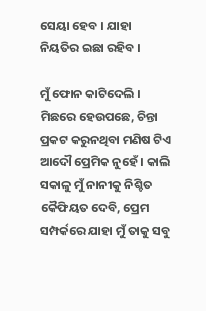ସେୟା ହେବ । ଯାହା ନିୟତିର ଇଛା ରହିବ ।

ମୁଁ ଫୋନ କାଟିଦେଲି । ମିଛରେ ହେଉପଛେ, ଚିନ୍ତା ପ୍ରକଟ କରୁନଥିବା ମଣିଷ ଟିଏ ଆଦୌ ପ୍ରେମିକ ନୁହେଁ । କାଲି ସକାଳୁ ମୁଁ ନାନୀକୁ ନିଶ୍ଚିତ କୈଫିୟତ ଦେବି, ପ୍ରେମ ସମ୍ପର୍କରେ ଯାହା ମୁଁ ତାକୁ ସବୁ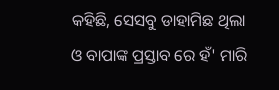କହିଛି, ସେସବୁ ଡାହାମିଛ ଥିଲା ଓ ବାପାଙ୍କ ପ୍ରସ୍ତାବ ରେ ହଁ' ମାରି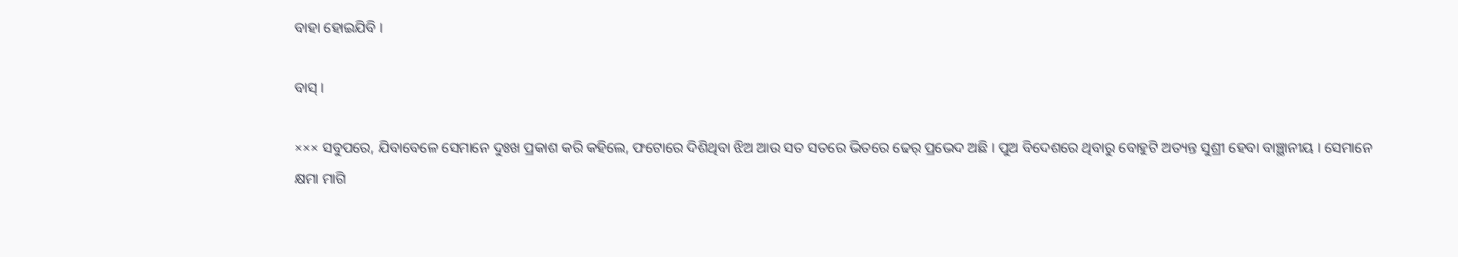ବାହା ହୋଇଯିବି ।

ବାସ୍ ।

××× ସବୁପରେ, ଯିବାବେଳେ ସେମାନେ ଦୁଃଖ ପ୍ରକାଶ କରି କହିଲେ, ଫଟୋରେ ଦିଶିଥିବା ଝିଅ ଆଉ ସତ ସତରେ ଭିତରେ ଢେର୍ ପ୍ରଭେଦ ଅଛି । ପୁଅ ବିଦେଶରେ ଥିବାରୁ ବୋହୁଟି ଅତ୍ୟନ୍ତ ସୁଶ୍ରୀ ହେବା ବାଞ୍ଛାନୀୟ । ସେମାନେ କ୍ଷମା ମାଗି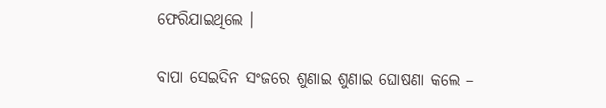ଫେରିଯାଇଥିଲେ ।

ବାପା ସେଇଦିନ ସଂଜରେ ଶୁଣାଇ ଶୁଣାଇ ଘୋଷଣା କଲେ –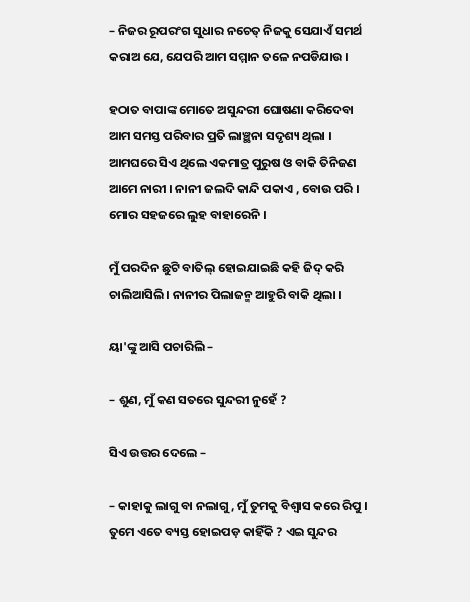– ନିଜର ରୂପରଂଗ ସୁଧାର ନଚେତ୍ ନିଜକୁ ସେଯାଏଁ ସମର୍ଥ କରାଅ ଯେ, ଯେପରି ଆମ ସମ୍ମାନ ତଳେ ନପଡିଯାଉ ।

ହଠାତ ବାପାଙ୍କ ମୋତେ ଅସୁନ୍ଦରୀ ଘୋଷଣା କରିଦେବା ଆମ ସମସ୍ତ ପରିବାର ପ୍ରତି ଲାଞ୍ଛନା ସଦୃଶ୍ୟ ଥିଲା । ଆମଘରେ ସିଏ ଥିଲେ ଏକମାତ୍ର ପୁରୁଷ ଓ ବାକି ତିନିଜଣ ଆମେ ନାରୀ । ନାନୀ ଜଲଦି କାନ୍ଦି ପକାଏ , ବୋଉ ପରି । ମୋର ସହଜରେ ଲୁହ ବାହାରେନି ।

ମୁଁ ପରଦିନ ଛୁଟି ବାତିଲ୍ ହୋଇଯାଇଛି କହି ଜିଦ୍ କରି ଚାଲିଆସିଲି । ନାନୀର ପିଲାଜନ୍ମ ଆହୁରି ବାକି ଥିଲା ।

ୟା'ଙ୍କୁ ଆସି ପଚାରିଲି –

– ଶୁଣ, ମୁଁ କଣ ସତରେ ସୁନ୍ଦରୀ ନୁହେଁ ?

ସିଏ ଉତ୍ତର ଦେଲେ –

– କାହାକୁ ଲାଗୁ ବା ନଲାଗୁ, ମୁଁ ତୁମକୁ ବିଶ୍ୱାସ କରେ ରିପୁ । ତୁମେ ଏତେ ବ୍ୟସ୍ତ ହୋଇପଡ଼ କାହିଁକି ? ଏଇ ସୁନ୍ଦର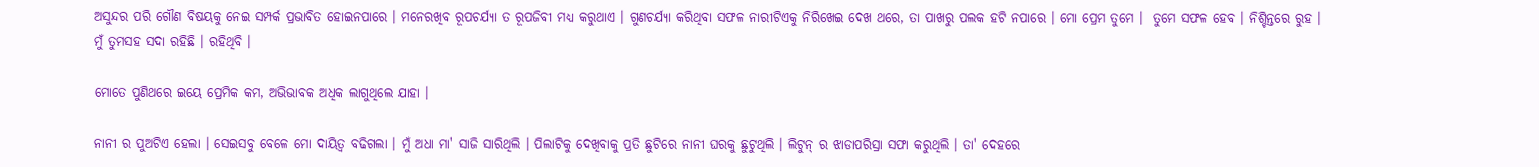ଅସୁନ୍ଦର ପରି ଗୌଣ ବିଷୟକୁ ନେଇ ସମ୍ପର୍କ ପ୍ରଭାବିତ ହୋଇନପାରେ । ମନେରଖିବ ରୂପଚର୍ଯ୍ୟା ତ ରୂପଜିବୀ ମଧ୍ୟ କରୁଥାଏ । ଗୁଣଚର୍ଯ୍ୟା କରିଥିବା ସଫଳ ନାରୀଟିଏକୁ ନିରିଖେଇ ଦେଖ ଥରେ, ତା ପାଖରୁ ପଲକ ହଟି ନପାରେ । ମୋ ପ୍ରେମ ତୁମେ ।  ତୁମେ ସଫଳ ହେବ । ନିଶ୍ଚିନ୍ତରେ ରୁହ । ମୁଁ ତୁମସହ ସଦା ରହିଛି । ରହିଥିବି ।

ମୋତେ ପୁଣିଥରେ ଇୟେ ପ୍ରେମିକ କମ, ଅଭିଭାବକ ଅଧିକ ଲାଗୁଥିଲେ ଯାହା ।

ନାନୀ ର ପୁଅଟିଏ ହେଲା । ସେଇସବୁ ବେଳେ ମୋ ଦାୟିତ୍ୱ ବଢିଗଲା । ମୁଁ ଅଧା ମା' ସାଜି ସାରିଥିଲି । ପିଲାଟିକୁ ଦେଖିବାକୁ ପ୍ରତି ଛୁଟିରେ ନାନୀ ଘରକୁ ଛୁଟୁଥିଲି । ଲିଟୁନ୍ ର ଝାଡାପରିସ୍ରା ସଫା କରୁଥିଲି । ତା' ଦେହରେ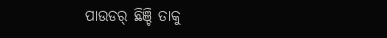ପାଉଡର୍ ଛିଞ୍ଚି ତାକୁ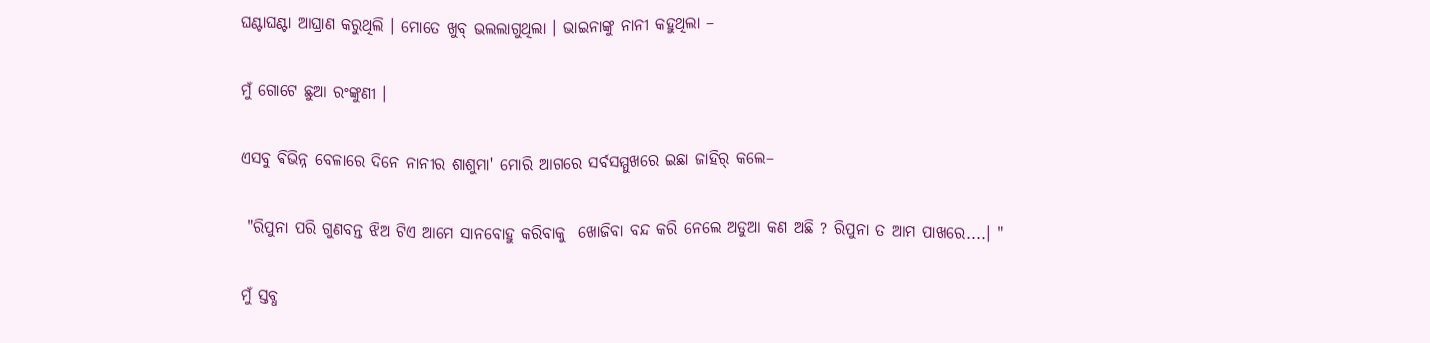ଘଣ୍ଟାଘଣ୍ଟା ଆଘ୍ରାଣ କରୁଥିଲି । ମୋତେ ଖୁବ୍ ଭଲଲାଗୁଥିଲା । ଭାଇନାଙ୍କୁ ନାନୀ କହୁଥିଲା –

ମୁଁ ଗୋଟେ ଛୁଆ ରଂଙ୍କୁଣୀ ।

ଏସବୁ ଵିଭିନ୍ନ ବେଳାରେ ଦିନେ ନାନୀର ଶାଶୁମା' ମୋରି ଆଗରେ ସର୍ବସମ୍ମୁଖରେ ଇଛା ଜାହିର୍ କଲେ–

 "ରିପୁନା ପରି ଗୁଣବନ୍ତ ଝିଅ ଟିଏ ଆମେ ସାନବୋହୁ କରିବାକୁ  ଖୋଜିବା ବନ୍ଦ କରି ନେଲେ ଅଡୁଆ କଣ ଅଛି ? ରିପୁନା ତ ଆମ ପାଖରେ....। "

ମୁଁ ସ୍ତବ୍ଧ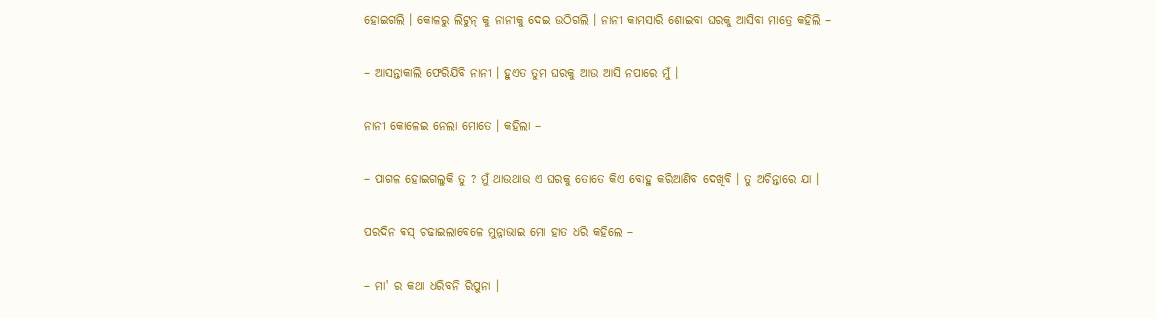ହୋଇଗଲି । କୋଳରୁ ଲିଟୁନ୍ କୁ ନାନୀକୁ ଦେଇ ଉଠିଗଲି । ନାନୀ କାମସାରି ଶୋଇବା ଘରକୁ ଆସିବା ମାତ୍ରେ କହିଲି –

– ଆସନ୍ତାକାଲି ଫେରିଯିବି ନାନୀ । ହୁଏତ ତୁମ ଘରକୁ ଆଉ ଆସି ନପାରେ ମୁଁ ।

ନାନୀ କୋଳେଇ ନେଲା ମୋତେ । କହିଲା –

– ପାଗଳ ହୋଇଗଲୁକି ତୁ ? ମୁଁ ଥାଉଥାଉ ଏ ଘରକୁ ତୋତେ କିଏ ବୋହୁ କରିଆଣିବ ଦେଖିବି । ତୁ ଅଚିନ୍ତାରେ ଯା ।

ପରଦିନ ଵସ୍ ଚଢାଇଲାବେଳେ ମୁନ୍ନାଭାଇ ମୋ ହାତ ଧରି କହିଲେ –

– ମା' ର କଥା ଧରିବନି ରିପୁନା ।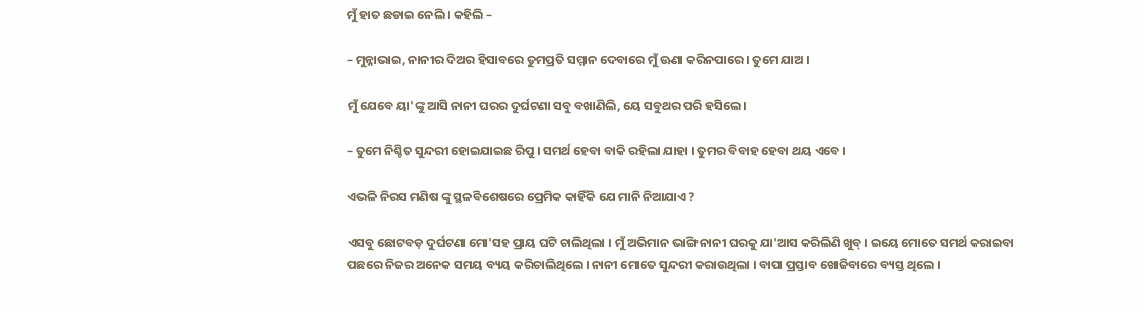ମୁଁ ହାତ ଛଡାଇ ନେଲି । କହିଲି –

– ମୁନ୍ନାଭାଇ, ନାନୀର ଦିଅର ହିସାବରେ ତୁମପ୍ରତି ସମ୍ମାନ ଦେବାରେ ମୁଁ ଊଣା କରିନପାରେ । ତୁମେ ଯାଅ ।

ମୁଁ ଯେବେ ୟା'ଙ୍କୁ ଆସି ନାନୀ ଘରର ଦୁର୍ଘଟଣା ସବୁ ବଖାଣିଲି, ୟେ ସବୁଥର ପରି ହସିଲେ ।

– ତୁମେ ନିଶ୍ଚିତ ସୁନ୍ଦରୀ ହୋଇଯାଇଛ ରିପୁ । ସମର୍ଥ ହେବା ବାକି ରହିଲା ଯାହା । ତୁମର ବିବାହ ହେବା ଥୟ ଏବେ ।

ଏଭଳି ନିରସ ମଣିଷ ଙ୍କୁ ସ୍ଥଳବିଶେଷରେ ପ୍ରେମିକ କାହିଁକି ଯେ ମାନି ନିଆଯାଏ ?

ଏସବୁ ଛୋଟବଡ଼ ଦୁର୍ଘଟଣା ମୋ'ସହ ପ୍ରାୟ ଘଟି ଚାଲିଥିଲା । ମୁଁ ଅଭିମାନ ଭାଙ୍ଗି ନାନୀ ଘରକୁ ଯା'ଆସ କରିଲିଣି ଖୁବ୍ । ଇୟେ ମୋତେ ସମର୍ଥ କରାଇବା ପଛରେ ନିଜର ଅନେକ ସମୟ ବ୍ୟୟ କରିଚାଲିଥିଲେ । ନାନୀ ମୋତେ ସୁନ୍ଦରୀ କରାଉଥିଲା । ବାପା ପ୍ରସ୍ତାବ ଖୋଜିବାରେ ବ୍ୟସ୍ତ ଥିଲେ ।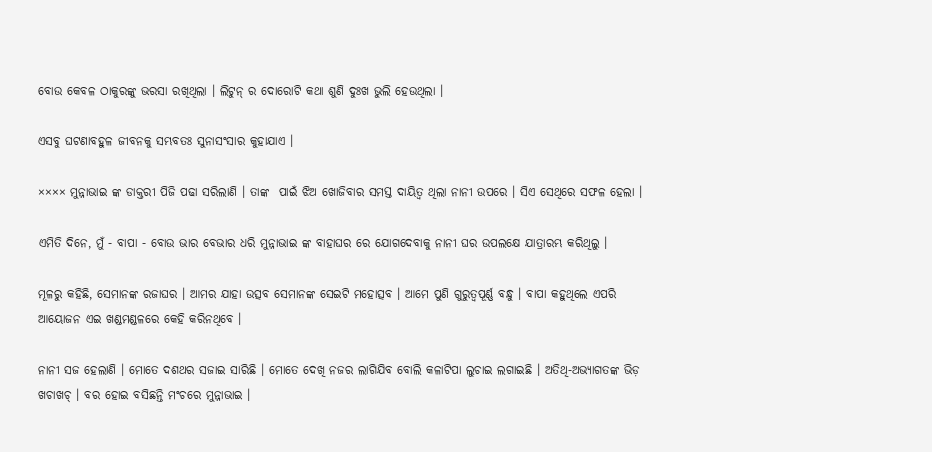ବୋଉ କେବଳ ଠାକୁରଙ୍କୁ ଭରସା ରଖିଥିଲା । ଲିଟୁନ୍ ର ଦୋରୋଟି କଥା ଶୁଣି ଦୁଃଖ ଭୁଲି ହେଉଥିଲା ।

ଏସବୁ ଘଟଣାବହୁଳ ଜୀବନକୁ ସମ୍ଭବତଃ ସୁନାସଂସାର କୁହାଯାଏ ।

×××× ମୁନ୍ନାଭାଇ ଙ୍କ ଡାକ୍ତରୀ ପିଜି ପଢା ସରିଲାଣି । ତାଙ୍କ  ପାଇଁ ଝିଅ ଖୋଜିବାର ସମସ୍ତ ଦାୟିତ୍ୱ ଥିଲା ନାନୀ ଉପରେ । ସିଏ ସେଥିରେ ସଫଳ ହେଲା ।

ଏମିତି ଦିନେ, ମୁଁ - ବାପା - ବୋଉ ଭାର ବେଭାର ଧରି ମୁନ୍ନାଭାଇ ଙ୍କ ବାହାଘର ରେ ଯୋଗଦେବାକୁ ନାନୀ ଘର ଉପଲକ୍ଷେ ଯାତ୍ରାରମ୍ଭ କରିଥିଲୁ ।

ମୂଳରୁ କହିଛି, ସେମାନଙ୍କ ରଜାଘର । ଆମର ଯାହା ଉତ୍ସବ ସେମାନଙ୍କ ସେଇଟି ମହୋତ୍ସବ । ଆମେ ପୁଣି ଗୁରୁତ୍ୱପୂର୍ଣ୍ଣ ବନ୍ଧୁ । ବାପା କହୁଥିଲେ ଏପରି ଆୟୋଜନ ଏଇ ଖଣ୍ଡମଣ୍ଡଳରେ କେହି କରିନଥିବେ ।

ନାନୀ ସଜ ହେଲାଣି । ମୋତେ ଦଶଥର ସଜାଇ ସାରିଛି । ମୋତେ ଦେଖି ନଜର ଲାଗିଯିବ ବୋଲି କଳାଟିପା ଲୁଚାଇ ଲଗାଇଛି । ଅତିଥି-ଅଭ୍ୟାଗତଙ୍କ ଭିଡ଼ ଖଚାଖଚ୍ । ବର ହୋଇ ବସିଛନ୍ତି ମଂଚରେ ମୁନ୍ନାଭାଇ ।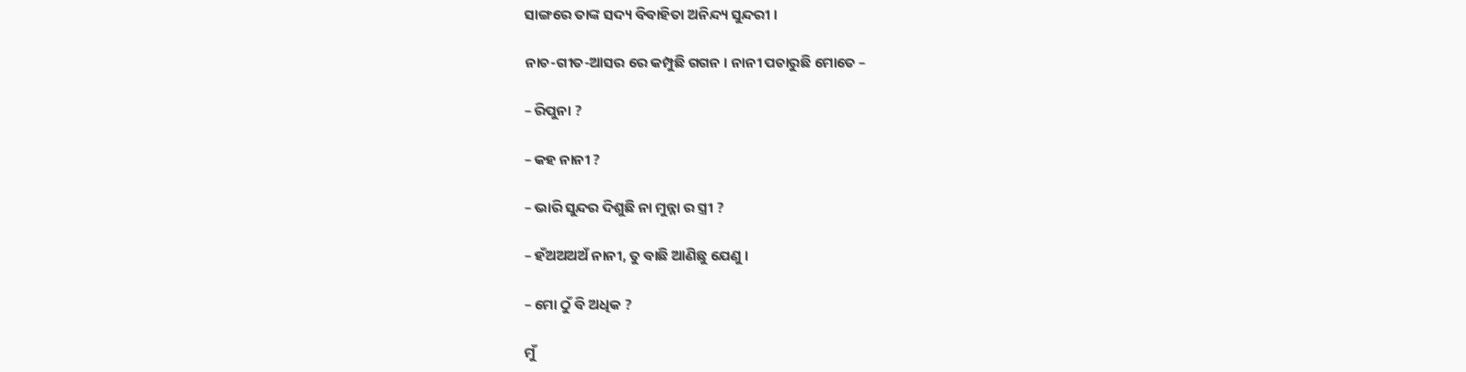ସାଙ୍ଗରେ ତାଙ୍କ ସଦ୍ୟ ବିବାହିତା ଅନିନ୍ଦ୍ୟ ସୁନ୍ଦରୀ ।

ନାଚ-ଗୀତ-ଆସର ରେ କମ୍ପୁଛି ଗଗନ । ନାନୀ ପଚାରୁଛି ମୋତେ –

– ରିପୁନା ?

– କହ ନାନୀ ?

– ଭାରି ସୁନ୍ଦର ଦିଶୁଛି ନା ମୁନ୍ନା ର ସ୍ତ୍ରୀ ?

– ହଁଅଅଅଅଁ ନାନୀ, ତୁ ବାଛି ଆଣିଛୁ ଯେଣୁ ।

– ମୋ ଠୁଁ ବି ଅଧିକ ?

ମୁଁ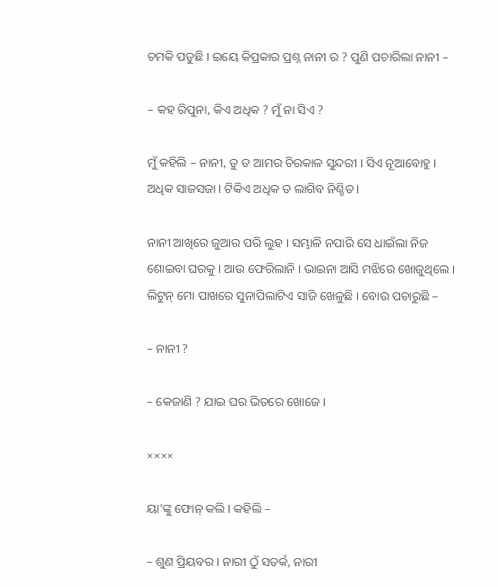ଚମକି ପଡୁଛି । ଇୟେ କିପ୍ରକାର ପ୍ରଶ୍ନ ନାନୀ ର ? ପୁଣି ପଚାରିଲା ନାନୀ –

– କହ ରିପୁନା, କିଏ ଅଧିକ ? ମୁଁ ନା ସିଏ ?

ମୁଁ କହିଲି – ନାନୀ, ତୁ ତ ଆମର ଚିରକାଳ ସୁନ୍ଦରୀ । ସିଏ ନୂଆବୋହୁ । ଅଧିକ ସାଜସଜା । ଟିକିଏ ଅଧିକ ତ ଲାଗିବ ନିଶ୍ଚିତ ।

ନାନୀ ଆଖିରେ ଜୁଆର ପରି ଲୁହ । ସମ୍ଭାଳି ନପାରି ସେ ଧାଇଁଲା ନିଜ ଶୋଇବା ଘରକୁ । ଆଉ ଫେରିଲାନି । ଭାଇନା ଆସି ମଝିରେ ଖୋଜୁଥିଲେ । ଲିଟୁନ୍ ମୋ ପାଖରେ ସୁନାପିଲାଟିଏ ସାଜି ଖେଳୁଛି । ବୋଉ ପଚାରୁଛି –

– ନାନୀ ?

– କେଜାଣି ? ଯାଇ ଘର ଭିତରେ ଖୋଜେ ।

××××

ୟା'ଙ୍କୁ ଫୋନ୍ କଲି । କହିଲି –

– ଶୁଣ ପ୍ରିୟବର । ନାରୀ ଠୁଁ ସତର୍କ, ନାରୀ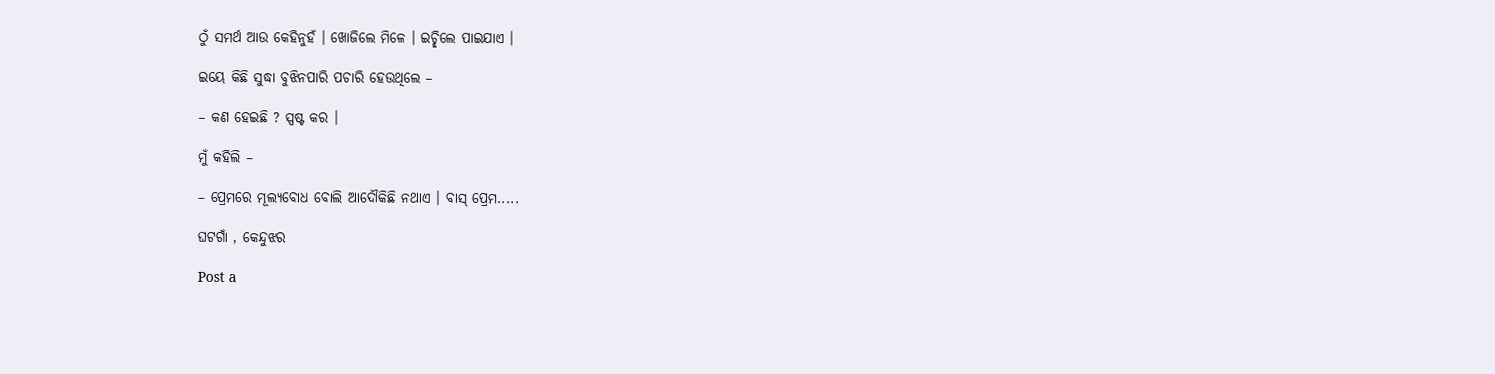ଠୁଁ ସମର୍ଥ ଆଉ କେହିନୁହଁ । ଖୋଜିଲେ ମିଳେ । ଇଚ୍ଛିଲେ ପାଇଯାଏ ।

ଇୟେ କିଛି ସୁଦ୍ଧା ବୁଝିନପାରି ପଚାରି ହେଉଥିଲେ –

– କଣ ହେଇଛି ? ସ୍ପଷ୍ଟ କର ।

ମୁଁ କହିଲି –

– ପ୍ରେମରେ ମୂଲ୍ୟବୋଧ ବୋଲି ଆଦୌକିଛି ନଥାଏ । ବାସ୍ ପ୍ରେମ.....

ଘଟଗାଁ , କେନ୍ଦୁଝର

Post a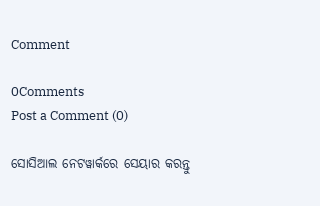Comment

0Comments
Post a Comment (0)

ସୋସିଆଲ ନେଟୱାର୍କରେ ସେୟାର କରନ୍ତୁ